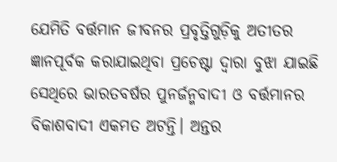ଯେମିତି ବର୍ତ୍ତମାନ ଜୀବନର ପ୍ରବୃତ୍ତିଗୁଡ଼ିକୁ ଅତୀତର ଜ୍ଞାନପୂର୍ବକ କରାଯାଇଥିବା ପ୍ରଚେଷ୍ଟା ଦ୍ୱାରା ବୁଝା ଯାଇଛି ସେଥିରେ ଭାରତବର୍ଷର ପୁନର୍ଜନ୍ମବାଦୀ ଓ ବର୍ତ୍ତମାନର ବିକାଶବାଦୀ ଏକମତ ଅଟନ୍ତି। ଅନ୍ତର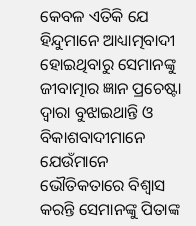କେବଳ ଏତିକି ଯେ ହିନ୍ଦୁମାନେ ଆଧ୍ୟାତ୍ମବାଦୀ ହୋଇଥିବାରୁ ସେମାନଙ୍କୁ ଜୀବାତ୍ମାର ଜ୍ଞାନ ପ୍ରଚେଷ୍ଟା ଦ୍ୱାରା ବୁଝାଇଥାନ୍ତି ଓ ବିକାଶବାଦୀମାନେ ଯେଉଁମାନେ ଭୌତିକତାରେ ବିଶ୍ୱାସ କରନ୍ତି ସେମାନଙ୍କୁ ପିତାଙ୍କ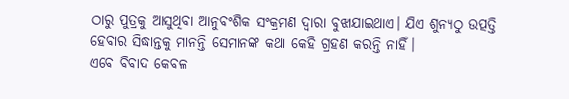ଠାରୁ ପୁତ୍ରକୁ ଆସୁଥିବା ଆନୁବଂଶିକ ସଂକ୍ରମଣ ଦ୍ୱାରା ବୁଝାଯାଇଥାଏ। ଯିଏ ଶୁନ୍ୟଠୁ ଉତ୍ପତ୍ତି ହେବାର ସିଦ୍ଧାନ୍ତକୁ ମାନନ୍ତି ସେମାନଙ୍କ କଥା କେହି ଗ୍ରହଣ କରନ୍ତି ନାହିଁ।
ଏବେ ବିବାଦ କେବଳ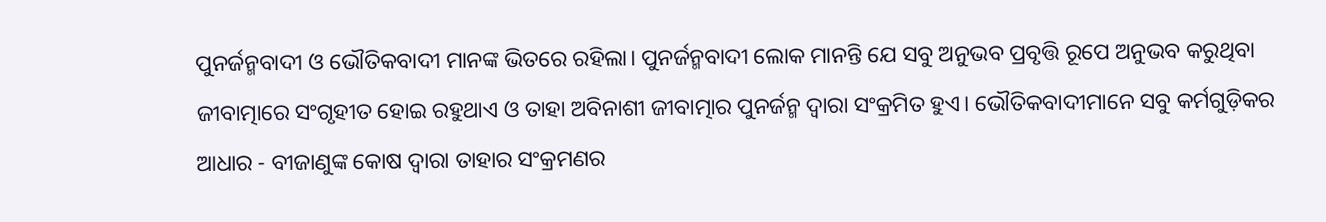ପୁନର୍ଜନ୍ମବାଦୀ ଓ ଭୌତିକବାଦୀ ମାନଙ୍କ ଭିତରେ ରହିଲା। ପୁନର୍ଜନ୍ମବାଦୀ ଲୋକ ମାନନ୍ତି ଯେ ସବୁ ଅନୁଭବ ପ୍ରବୃତ୍ତି ରୂପେ ଅନୁଭବ କରୁଥିବା ଜୀବାତ୍ମାରେ ସଂଗୃହୀତ ହୋଇ ରହୁଥାଏ ଓ ତାହା ଅବିନାଶୀ ଜୀବାତ୍ମାର ପୁନର୍ଜନ୍ମ ଦ୍ୱାରା ସଂକ୍ରମିତ ହୁଏ। ଭୌତିକବାଦୀମାନେ ସବୁ କର୍ମଗୁଡ଼ିକର ଆଧାର - ବୀଜାଣୁଙ୍କ କୋଷ ଦ୍ୱାରା ତାହାର ସଂକ୍ରମଣର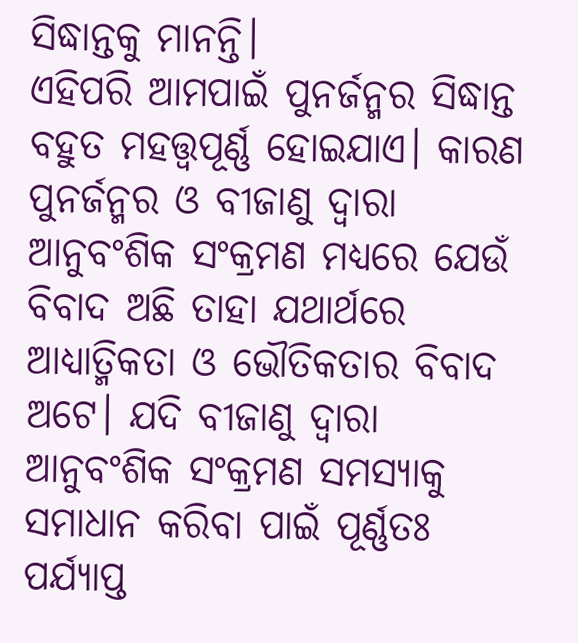ସିଦ୍ଧାନ୍ତକୁ ମାନନ୍ତି।
ଏହିପରି ଆମପାଇଁ ପୁନର୍ଜନ୍ମର ସିଦ୍ଧାନ୍ତ ବହୁତ ମହତ୍ତ୍ୱପୂର୍ଣ୍ଣ ହୋଇଯାଏ। କାରଣ ପୁନର୍ଜନ୍ମର ଓ ବୀଜାଣୁ ଦ୍ୱାରା ଆନୁବଂଶିକ ସଂକ୍ରମଣ ମଧ୍ୟରେ ଯେଉଁ ବିବାଦ ଅଛି ତାହା ଯଥାର୍ଥରେ ଆଧ୍ୟାତ୍ମିକତା ଓ ଭୌତିକତାର ବିବାଦ ଅଟେ। ଯଦି ବୀଜାଣୁ ଦ୍ଵାରା ଆନୁବଂଶିକ ସଂକ୍ରମଣ ସମସ୍ୟାକୁ ସମାଧାନ କରିବା ପାଇଁ ପୂର୍ଣ୍ଣତଃ ପର୍ଯ୍ୟାପ୍ତ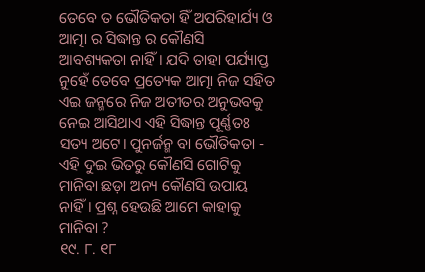ତେବେ ତ ଭୌତିକତା ହିଁ ଅପରିହାର୍ଯ୍ୟ ଓ ଆତ୍ମା ର ସିଦ୍ଧାନ୍ତ ର କୌଣସି ଆବଶ୍ୟକତା ନାହିଁ। ଯଦି ତାହା ପର୍ଯ୍ୟାପ୍ତ ନୁହେଁ ତେବେ ପ୍ରତ୍ୟେକ ଆତ୍ମା ନିଜ ସହିତ ଏଇ ଜନ୍ମରେ ନିଜ ଅତୀତର ଅନୁଭବକୁ ନେଇ ଆସିଥାଏ ଏହି ସିଦ୍ଧାନ୍ତ ପୂର୍ଣ୍ଣତଃ ସତ୍ୟ ଅଟେ। ପୁନର୍ଜନ୍ମ ବା ଭୌତିକତା - ଏହି ଦୁଇ ଭିତରୁ କୌଣସି ଗୋଟିକୁ ମାନିବା ଛଡ଼ା ଅନ୍ୟ କୌଣସି ଉପାୟ ନାହିଁ। ପ୍ରଶ୍ନ ହେଉଛି ଆମେ କାହାକୁ ମାନିବା ?
୧୯. ୮. ୧୮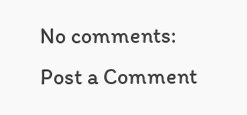No comments:
Post a Comment